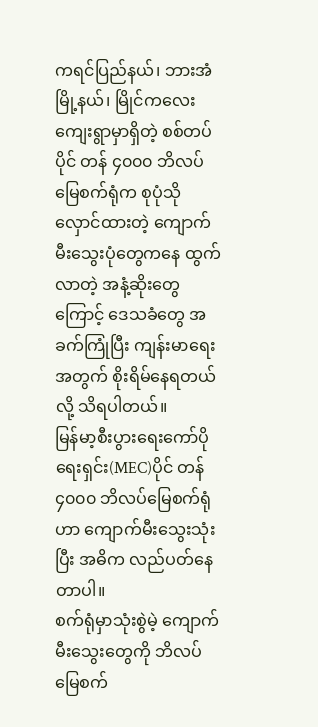ကရင်ပြည်နယ်၊ ဘားအံမြို့နယ်၊ မြိုင်ကလေးကျေးရွာမှာရှိတဲ့ စစ်တပ်ပိုင် တန် ၄၀၀၀ ဘိလပ်မြေစက်ရုံက စုပုံသိုလှောင်ထားတဲ့ ကျောက်မီးသွေးပုံတွေကနေ ထွက်လာတဲ့ အနံ့ဆိုးတွေကြောင့် ဒေသခံတွေ အခက်ကြုံပြီး ကျန်းမာရေးအတွက် စိုးရိမ်နေရတယ်လို့ သိရပါတယ်။
မြန်မာ့စီးပွားရေးကော်ပိုရေးရှင်း(MEC)ပိုင် တန် ၄၀၀၀ ဘိလပ်မြေစက်ရုံဟာ ကျောက်မီးသွေးသုံးပြီး အဓိက လည်ပတ်နေတာပါ။
စက်ရုံမှာသုံးစွဲမဲ့ ကျောက်မီးသွေးတွေကို ဘိလပ်မြေစက်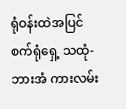ရုံဝန်းထဲအပြင် စက်ရုံရှေ့ သထုံ- ဘားအံ ကားလမ်း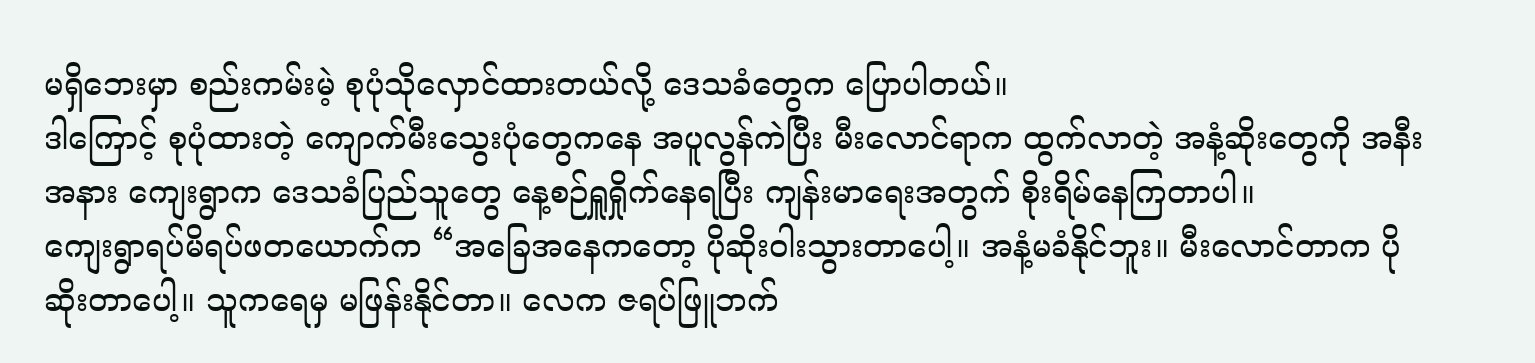မရှိဘေးမှာ စည်းကမ်းမဲ့ စုပုံသိုလှောင်ထားတယ်လို့ ဒေသခံတွေက ပြောပါတယ်။
ဒါကြောင့် စုပုံထားတဲ့ ကျောက်မီးသွေးပုံတွေကနေ အပူလွန်ကဲပြီး မီးလောင်ရာက ထွက်လာတဲ့ အနံ့ဆိုးတွေကို အနီးအနား ကျေးရွာက ဒေသခံပြည်သူတွေ နေ့စဉ်ရှူရှိုက်နေရပြီး ကျန်းမာရေးအတွက် စိုးရိမ်နေကြတာပါ။
ကျေးရွာရပ်မိရပ်ဖတယောက်က “အခြေအနေကတော့ ပိုဆိုးဝါးသွားတာပေါ့။ အနံ့မခံနိုင်ဘူး။ မီးလောင်တာက ပိုဆိုးတာပေါ့။ သူကရေမှ မဖြန်းနိုင်တာ။ လေက ဇရပ်ဖြူဘက်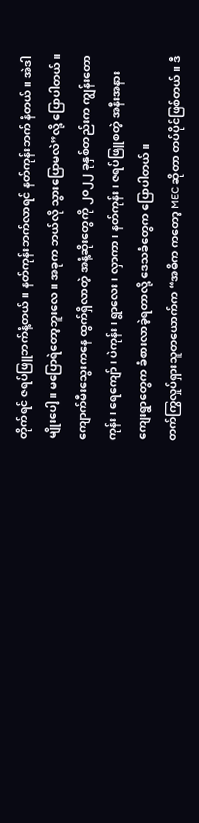တိုက်ရင် ဇရပ်ဖြူဘက်နံ့တယ်။ နတ်ကုန်းဘက်လာရင် နတ်ကုန်းဘက် နံတယ်။ အဲဒါမျိုးပေါ့။ မပြောရဲတော့ဘူးလေ။ အခုက ဘယ်လို သွားပြောမလဲ”လို့ ပြောပါတယ်။
ကျောက်မီးသွေးကနေ ထွက်ရှိလာတဲ့ အနံ့ဆိုးတွေကို ၂၀၂၂ ခုနှစ်တည်းက ကျွန်းတောကုန်း၊ ရေကျော်၊ ပဲကုန်း၊ ရွာလေး၊ လှာကာ၊ နတ်ကုန်း၊ ဇရပ်ဖြူစတဲ့ အနီးအနားကျေးရွာတွေက ခံစားလာခဲ့ရတာလို့ ဒေသခံတွေက ပြောပါတယ်။
တက်ကြွလှုပ်ရှားသူတယောက်က “အဓိက ကတော့ MEC ဆိုတာ တပ်ပိုင်ဖြစ်တယ်။ ဒီ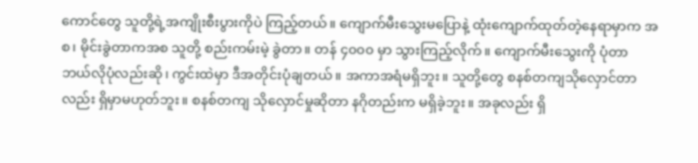ကောင်တွေ သူတို့ရဲ့အကျိုးစီးပွားကိုပဲ ကြည့်တယ်။ ကျောက်မီးသွေးမပြောနဲ့ ထုံးကျောက်ထုတ်တဲ့နေရာမှာက အစ၊ မိုင်းခွဲတာကအစ သူတို့ စည်းကမ်းမဲ့ ခွဲတာ။ တန် ၄၀၀၀ မှာ သွားကြည့်လိုက်။ ကျောက်မီးသွေးကို ပုံတာ ဘယ်လိုပုံလည်းဆို၊ ကွင်းထဲမှာ ဒီအတိုင်းပုံချတယ်။ အကာအရံမရှိဘူး။ သူတို့တွေ စနစ်တကျသိုလှောင်တာလည်း ရှိမှာမဟုတ်ဘူး။ စနစ်တကျ သိုလှောင်မှုဆိုတာ နဂိုတည်းက မရှိခဲ့ဘူး။ အခုလည်း ရှိ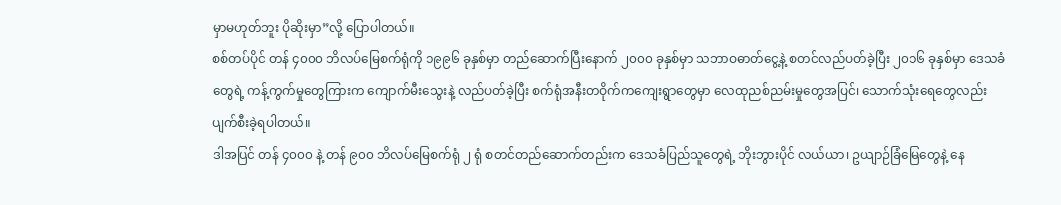မှာမဟုတ်ဘူး ပိုဆိုးမှာ”လို့ ပြောပါတယ်။
စစ်တပ်ပိုင် တန် ၄၀၀၀ ဘိလပ်မြေစက်ရုံကို ၁၉၉၆ ခုနှစ်မှာ တည်ဆောက်ပြီးနောက် ၂၀၀၀ ခုနှစ်မှာ သဘာဝဓာတ်ငွေ့နဲ့ စတင်လည်ပတ်ခဲ့ပြီး ၂၀၁၆ ခုနှစ်မှာ ဒေသခံတွေရဲ့ ကန့်ကွက်မှုတွေကြားက ကျောက်မီးသွေးနဲ့ လည်ပတ်ခဲ့ပြီး စက်ရုံအနီးတဝိုက်ကကျေးရွာတွေမှာ လေထုညစ်ညမ်းမှုတွေအပြင်၊ သောက်သုံးရေတွေလည်း ပျက်စီးခဲ့ရပါတယ်။
ဒါအပြင် တန် ၄၀၀၀ နဲ့ တန် ၉၀၀ ဘိလပ်မြေစက်ရုံ ၂ ရုံ စတင်တည်ဆောက်တည်းက ဒေသခံပြည်သူတွေရဲ့ ဘိုးဘွားပိုင် လယ်ယာ၊ ဥယျာဉ်ခြံမြေတွေနဲ့ နေ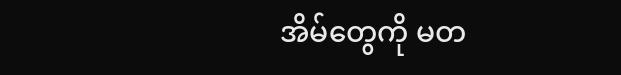အိမ်တွေကို မတ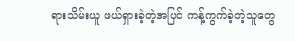ရားသိမ်းယူ ဖယ်ရှားခဲ့တဲ့အပြင် ကန့်ကွက်ခဲ့တဲ့သူတွေ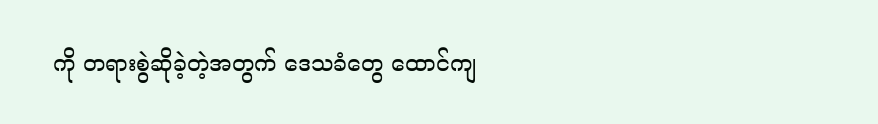ကို တရားစွဲဆိုခဲ့တဲ့အတွက် ဒေသခံတွေ ထောင်ကျ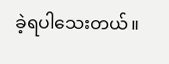ခဲ့ရပါသေးတယ်။